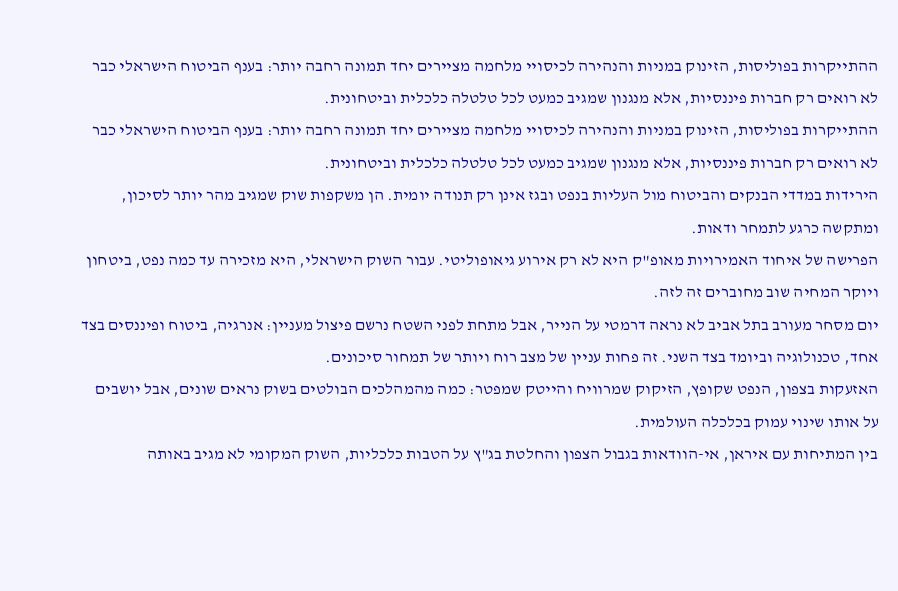ההתייקרות בפוליסות, הזינוק במניות והנהירה לכיסויי מלחמה מציירים יחד תמונה רחבה יותר: בענף הביטוח הישראלי כבר לא רואים רק חברות פיננסיות, אלא מנגנון שמגיב כמעט לכל טלטלה כלכלית וביטחונית.
ההתייקרות בפוליסות, הזינוק במניות והנהירה לכיסויי מלחמה מציירים יחד תמונה רחבה יותר: בענף הביטוח הישראלי כבר לא רואים רק חברות פיננסיות, אלא מנגנון שמגיב כמעט לכל טלטלה כלכלית וביטחונית.
הירידות במדדי הבנקים והביטוח מול העליות בנפט ובגז אינן רק תנודה יומית. הן משקפות שוק שמגיב מהר יותר לסיכון, ומתקשה כרגע לתמחר ודאות.
הפרישה של איחוד האמירויות מאופ"ק היא לא רק אירוע גיאופוליטי. עבור השוק הישראלי, היא מזכירה עד כמה נפט, ביטחון ויוקר המחיה שוב מחוברים זה לזה.
יום מסחר מעורב בתל אביב לא נראה דרמטי על הנייר, אבל מתחת לפני השטח נרשם פיצול מעניין: אנרגיה, ביטוח ופיננסים בצד אחד, טכנולוגיה וביומד בצד השני. זה פחות עניין של מצב רוח ויותר של תמחור סיכונים.
האזעקות בצפון, הנפט שקופץ, הזיקוק שמרוויח והייטק שמפטר: כמה מהמהלכים הבולטים בשוק נראים שונים, אבל יושבים על אותו שינוי עמוק בכלכלה העולמית.
בין המתיחות עם איראן, אי-הוודאות בגבול הצפון והחלטת בג"ץ על הטבות כלכליות, השוק המקומי לא מגיב באותה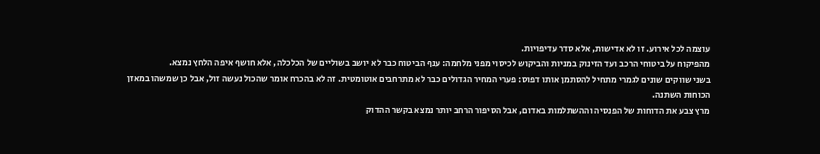עוצמה לכל אירוע. זו לא אדישות, אלא סדר עדיפויות.
מהפיקוח על ביטוחי הרכב ועד הזינוק במניות והביקוש לכיסוי מפני מלחמה: ענף הביטוח כבר לא יושב בשוליים של הכלכלה, אלא חושף איפה הלחץ נמצא.
בשני שווקים שונים לגמרי מתחיל להסתמן אותו דפוס: פערי המחיר הגדולים כבר לא מתרחבים אוטומטית. זה לא בהכרח אומר שהכול נעשה זול, אבל כן שמשהו במאזן הכוחות השתנה.
מרץ צבע את הדוחות של הפנסיה וההשתלמות באדום, אבל הסיפור הרחב יותר נמצא בקשר ההדוק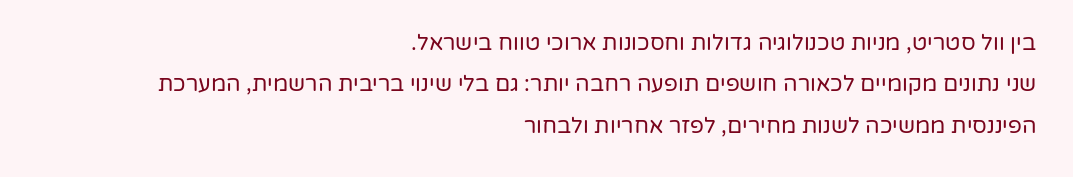בין וול סטריט, מניות טכנולוגיה גדולות וחסכונות ארוכי טווח בישראל.
שני נתונים מקומיים לכאורה חושפים תופעה רחבה יותר: גם בלי שינוי בריבית הרשמית, המערכת הפיננסית ממשיכה לשנות מחירים, לפזר אחריות ולבחור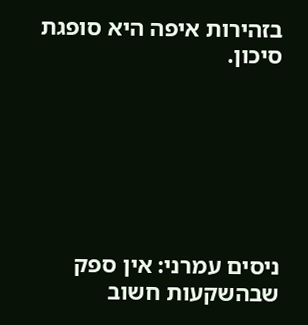בזהירות איפה היא סופגת סיכון.







ניסים עמרני: אין ספק שבהשקעות חשוב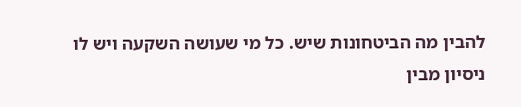להבין מה הביטחונות שיש. כל מי שעושה השקעה ויש לו ניסיון מבין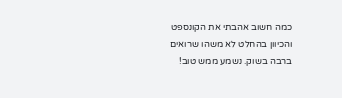כמה חשוב אהבתי את הקונספט והכיוון בהחלט לא משהו שרואים ברבה בשוק. נשמע ממש טוב!